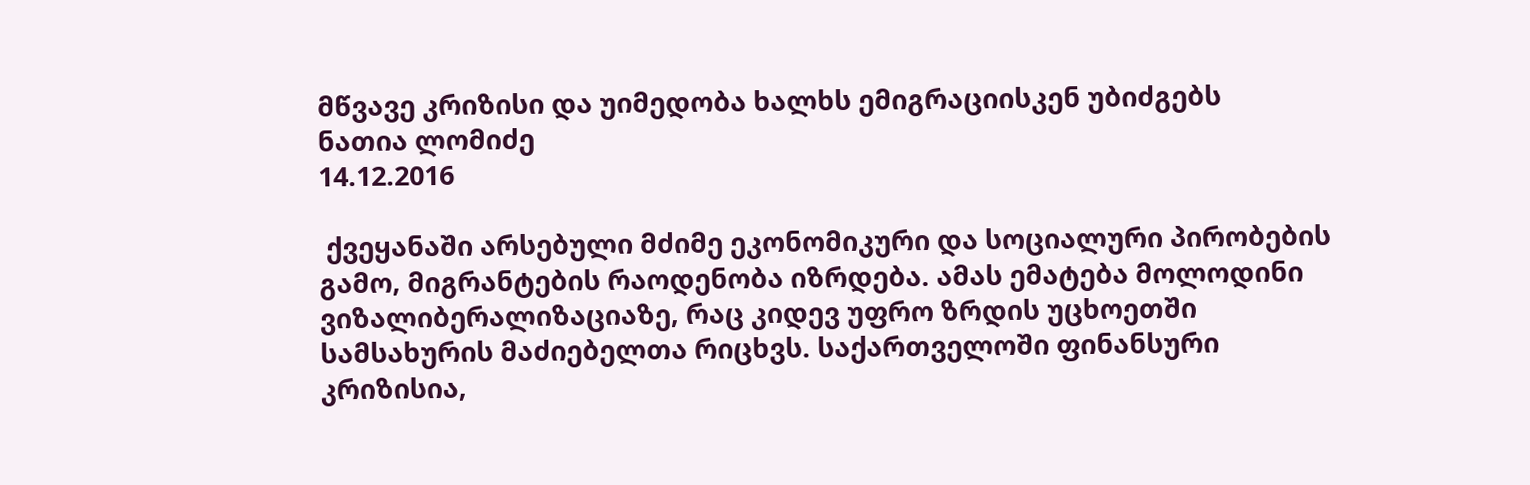მწვავე კრიზისი და უიმედობა ხალხს ემიგრაციისკენ უბიძგებს
ნათია ლომიძე
14.12.2016

 ქვეყანაში არსებული მძიმე ეკონომიკური და სოციალური პირობების გამო, მიგრანტების რაოდენობა იზრდება. ამას ემატება მოლოდინი ვიზალიბერალიზაციაზე, რაც კიდევ უფრო ზრდის უცხოეთში სამსახურის მაძიებელთა რიცხვს. საქართველოში ფინანსური კრიზისია,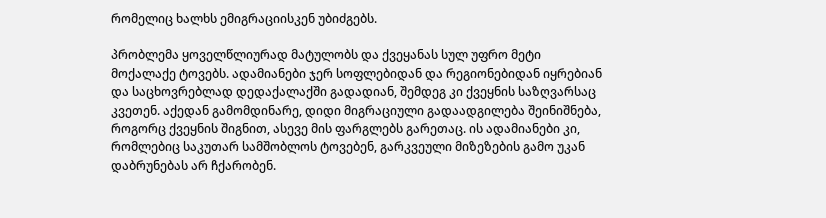რომელიც ხალხს ემიგრაციისკენ უბიძგებს.

პრობლემა ყოველწლიურად მატულობს და ქვეყანას სულ უფრო მეტი მოქალაქე ტოვებს. ადამიანები ჯერ სოფლებიდან და რეგიონებიდან იყრებიან და საცხოვრებლად დედაქალაქში გადადიან, შემდეგ კი ქვეყნის საზღვარსაც კვეთენ. აქედან გამომდინარე, დიდი მიგრაციული გადაადგილება შეინიშნება, როგორც ქვეყნის შიგნით, ასევე მის ფარგლებს გარეთაც. ის ადამიანები კი, რომლებიც საკუთარ სამშობლოს ტოვებენ, გარკვეული მიზეზების გამო უკან დაბრუნებას არ ჩქარობენ.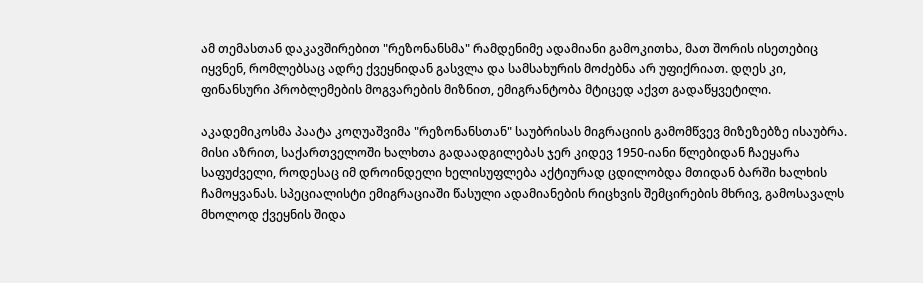ამ თემასთან დაკავშირებით "რეზონანსმა" რამდენიმე ადამიანი გამოკითხა, მათ შორის ისეთებიც იყვნენ, რომლებსაც ადრე ქვეყნიდან გასვლა და სამსახურის მოძებნა არ უფიქრიათ. დღეს კი, ფინანსური პრობლემების მოგვარების მიზნით, ემიგრანტობა მტიცედ აქვთ გადაწყვეტილი.

აკადემიკოსმა პაატა კოღუაშვიმა "რეზონანსთან" საუბრისას მიგრაციის გამომწვევ მიზეზებზე ისაუბრა. მისი აზრით, საქართველოში ხალხთა გადაადგილებას ჯერ კიდევ 1950-იანი წლებიდან ჩაეყარა საფუძველი, როდესაც იმ დროინდელი ხელისუფლება აქტიურად ცდილობდა მთიდან ბარში ხალხის ჩამოყვანას. სპეციალისტი ემიგრაციაში წასული ადამიანების რიცხვის შემცირების მხრივ, გამოსავალს მხოლოდ ქვეყნის შიდა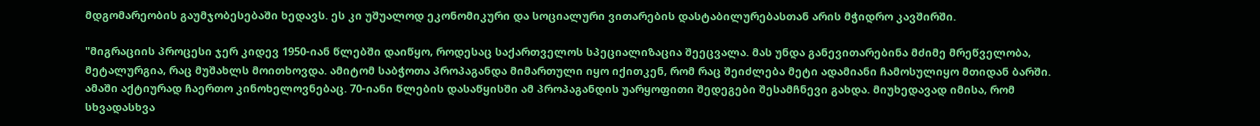მდგომარეობის გაუმჯობესებაში ხედავს. ეს კი უშუალოდ ეკონომიკური და სოციალური ვითარების დასტაბილურებასთან არის მჭიდრო კავშირში.

"მიგრაციის პროცესი ჯერ კიდევ 1950-იან წლებში დაიწყო, როდესაც საქართველოს სპეციალიზაცია შეეცვალა. მას უნდა განევითარებინა მძიმე მრეწველობა, მეტალურგია, რაც მუშახლს მოითხოვდა. ამიტომ საბჭოთა პროპაგანდა მიმართული იყო იქითკენ, რომ რაც შეიძლება მეტი ადამიანი ჩამოსულიყო მთიდან ბარში. ამაში აქტიურად ჩაერთო კინოხელოვნებაც. 70-იანი წლების დასაწყისში ამ პროპაგანდის უარყოფითი შედეგები შესამჩნევი გახდა. მიუხედავად იმისა, რომ სხვადასხვა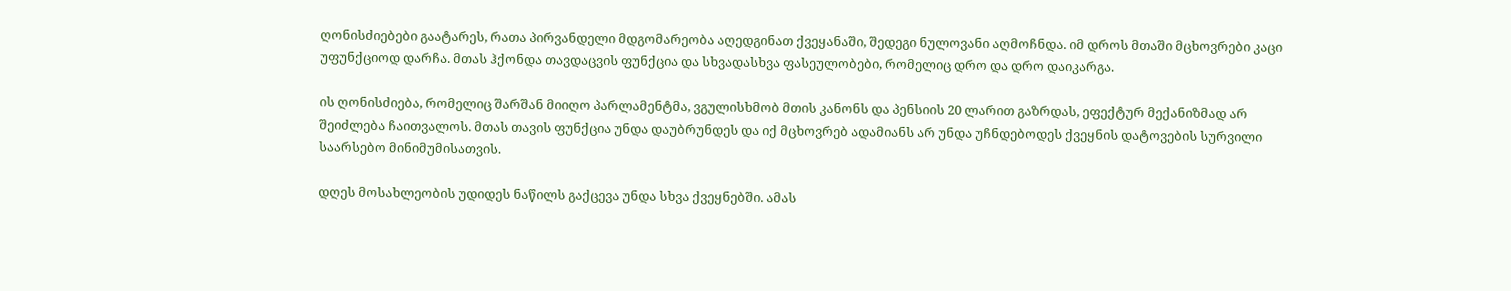ღონისძიებები გაატარეს, რათა პირვანდელი მდგომარეობა აღედგინათ ქვეყანაში, შედეგი ნულოვანი აღმოჩნდა. იმ დროს მთაში მცხოვრები კაცი უფუნქციოდ დარჩა. მთას ჰქონდა თავდაცვის ფუნქცია და სხვადასხვა ფასეულობები, რომელიც დრო და დრო დაიკარგა.

ის ღონისძიება, რომელიც შარშან მიიღო პარლამენტმა, ვგულისხმობ მთის კანონს და პენსიის 20 ლარით გაზრდას, ეფექტურ მექანიზმად არ შეიძლება ჩაითვალოს. მთას თავის ფუნქცია უნდა დაუბრუნდეს და იქ მცხოვრებ ადამიანს არ უნდა უჩნდებოდეს ქვეყნის დატოვების სურვილი საარსებო მინიმუმისათვის.

დღეს მოსახლეობის უდიდეს ნაწილს გაქცევა უნდა სხვა ქვეყნებში. ამას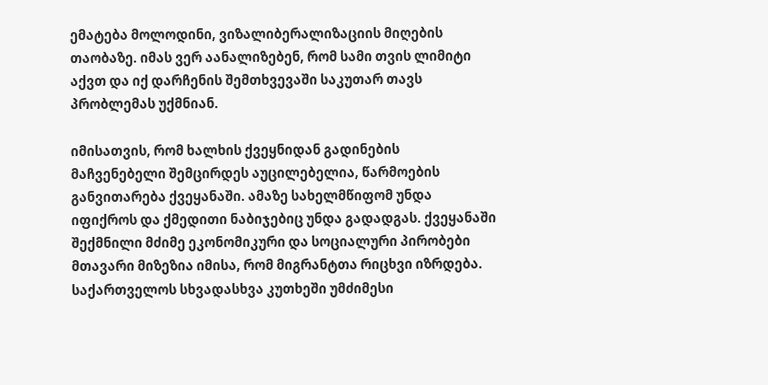ემატება მოლოდინი, ვიზალიბერალიზაციის მიღების თაობაზე. იმას ვერ აანალიზებენ, რომ სამი თვის ლიმიტი აქვთ და იქ დარჩენის შემთხვევაში საკუთარ თავს პრობლემას უქმნიან.

იმისათვის, რომ ხალხის ქვეყნიდან გადინების მაჩვენებელი შემცირდეს აუცილებელია, წარმოების განვითარება ქვეყანაში. ამაზე სახელმწიფომ უნდა იფიქროს და ქმედითი ნაბიჯებიც უნდა გადადგას. ქვეყანაში შექმნილი მძიმე ეკონომიკური და სოციალური პირობები მთავარი მიზეზია იმისა, რომ მიგრანტთა რიცხვი იზრდება. საქართველოს სხვადასხვა კუთხეში უმძიმესი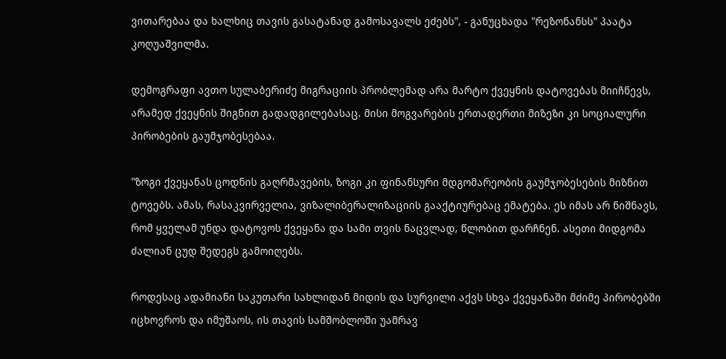ვითარებაა და ხალხიც თავის გასატანად გამოსავალს ეძებს", - განუცხადა "რეზონანსს" პაატა კოღუაშვილმა.

დემოგრაფი ავთო სულაბერიძე მიგრაციის პრობლემად არა მარტო ქვეყნის დატოვებას მიიჩნევს, არამედ ქვეყნის შიგნით გადადგილებასაც. მისი მოგვარების ერთადერთი მიზეზი კი სოციალური პირობების გაუმჯობესებაა.

"ზოგი ქვეყანას ცოდნის გაღრმავების, ზოგი კი ფინანსური მდგომარეობის გაუმჯობესების მიზნით ტოვებს. ამას, რასაკვირველია, ვიზალიბერალიზაციის გააქტიურებაც ემატება. ეს იმას არ ნიშნავს, რომ ყველამ უნდა დატოვოს ქვეყანა და სამი თვის ნაცვლად, წლობით დარჩნენ. ასეთი მიდგომა ძალიან ცუდ შედეგს გამოიღებს.

როდესაც ადამიანი საკუთარი სახლიდან მიდის და სურვილი აქვს სხვა ქვეყანაში მძიმე პირობებში იცხოვროს და იმუშაოს, ის თავის სამშობლოში უამრავ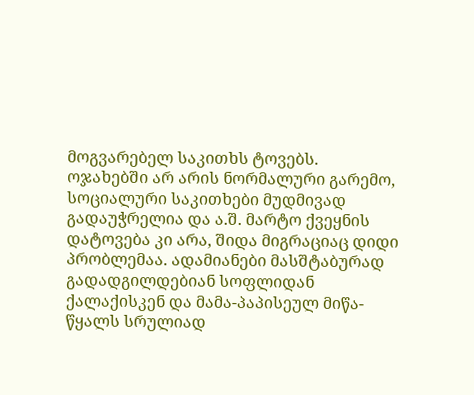მოგვარებელ საკითხს ტოვებს. ოჯახებში არ არის ნორმალური გარემო, სოციალური საკითხები მუდმივად გადაუჭრელია და ა.შ. მარტო ქვეყნის დატოვება კი არა, შიდა მიგრაციაც დიდი პრობლემაა. ადამიანები მასშტაბურად გადადგილდებიან სოფლიდან ქალაქისკენ და მამა-პაპისეულ მიწა-წყალს სრულიად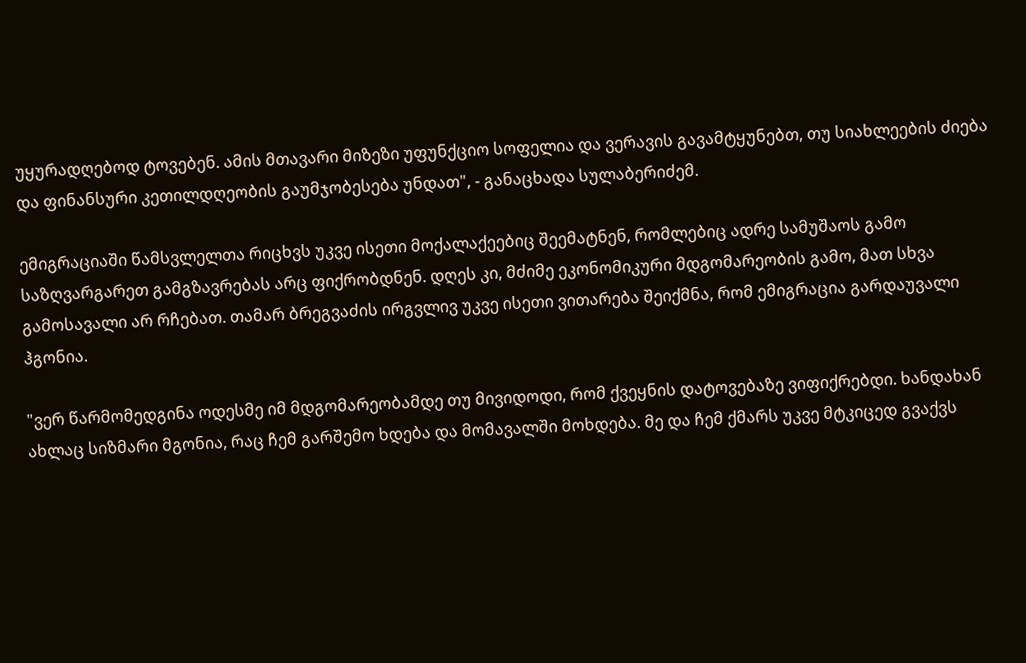უყურადღებოდ ტოვებენ. ამის მთავარი მიზეზი უფუნქციო სოფელია და ვერავის გავამტყუნებთ, თუ სიახლეების ძიება და ფინანსური კეთილდღეობის გაუმჯობესება უნდათ", - განაცხადა სულაბერიძემ.

ემიგრაციაში წამსვლელთა რიცხვს უკვე ისეთი მოქალაქეებიც შეემატნენ, რომლებიც ადრე სამუშაოს გამო საზღვარგარეთ გამგზავრებას არც ფიქრობდნენ. დღეს კი, მძიმე ეკონომიკური მდგომარეობის გამო, მათ სხვა გამოსავალი არ რჩებათ. თამარ ბრეგვაძის ირგვლივ უკვე ისეთი ვითარება შეიქმნა, რომ ემიგრაცია გარდაუვალი ჰგონია.

"ვერ წარმომედგინა ოდესმე იმ მდგომარეობამდე თუ მივიდოდი, რომ ქვეყნის დატოვებაზე ვიფიქრებდი. ხანდახან ახლაც სიზმარი მგონია, რაც ჩემ გარშემო ხდება და მომავალში მოხდება. მე და ჩემ ქმარს უკვე მტკიცედ გვაქვს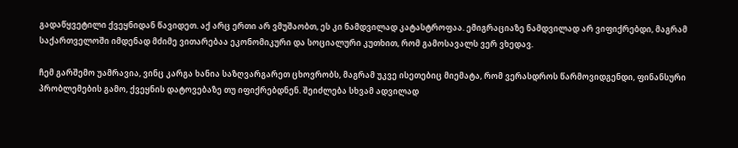გადაწყვეტილი ქვეყნიდან წავიდეთ. აქ არც ერთი არ ვმუშაობთ, ეს კი ნამდვილად კატასტროფაა. ემიგრაციაზე ნამდვილად არ ვიფიქრებდი, მაგრამ საქართველოში იმდენად მძიმე ვითარებაა ეკონომიკური და სოციალური კუთხით, რომ გამოსავალს ვერ ვხედავ.

ჩემ გარშემო უამრავია, ვინც კარგა ხანია საზღვარგარეთ ცხოვრობს, მაგრამ უკვე ისეთებიც მიემატა, რომ ვერასდროს წარმოვიდგენდი, ფინანსური პრობლემების გამო, ქვეყნის დატოვებაზე თუ იფიქრებდნენ. შეიძლება სხვამ ადვილად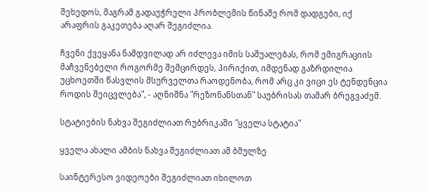შეხედოს, მაგრამ გადაუჭრელი პრობლემის წინაშე რომ დადგები, იქ არაფრის გაკეთება აღარ შეგიძლია.

ჩვენი ქვეყანა ნამდვილად არ იძლევა იმის საშუალებას, რომ ემიგრაციის მაჩვენებელი როგორმე შემცირდეს, პირიქით, იმდენად გაზრდილია უცხოეთში წასვლის მსურველთა რაოდენობა, რომ არც კი ვიცი ეს ტენდენცია როდის შეიცვლება", - აღნიშნა "რეზონანსთან" საუბრისას თამარ ბრეგვაძემ.

სტატიების ნახვა შეგიძლიათ რუბრიკაში "ყველა სტატია"

ყველა ახალი ამბის ნახვა შეგიძლიათ ამ ბმულზე

საინტერესო ვიდეოები შეგიძლიათ იხილოთ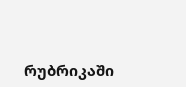რუბრიკაში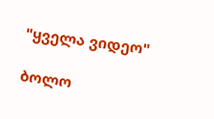"ყველა ვიდეო"

ბოლო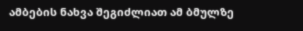ამბების ნახვა შეგიძლიათ ამ ბმულზე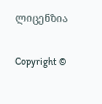ლიცენზია

Copyright ©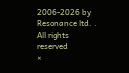2006-2026 by Resonance ltd. . All rights reserved
×